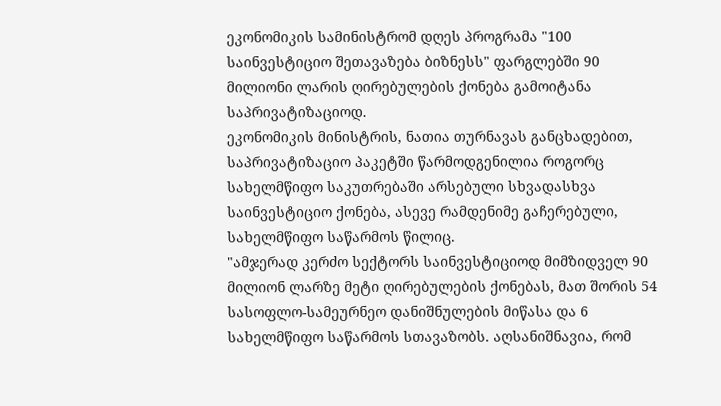ეკონომიკის სამინისტრომ დღეს პროგრამა "100 საინვესტიციო შეთავაზება ბიზნესს" ფარგლებში 90 მილიონი ლარის ღირებულების ქონება გამოიტანა საპრივატიზაციოდ.
ეკონომიკის მინისტრის, ნათია თურნავას განცხადებით, საპრივატიზაციო პაკეტში წარმოდგენილია როგორც სახელმწიფო საკუთრებაში არსებული სხვადასხვა საინვესტიციო ქონება, ასევე რამდენიმე გაჩერებული, სახელმწიფო საწარმოს წილიც.
"ამჯერად კერძო სექტორს საინვესტიციოდ მიმზიდველ 90 მილიონ ლარზე მეტი ღირებულების ქონებას, მათ შორის 54 სასოფლო-სამეურნეო დანიშნულების მიწასა და 6 სახელმწიფო საწარმოს სთავაზობს. აღსანიშნავია, რომ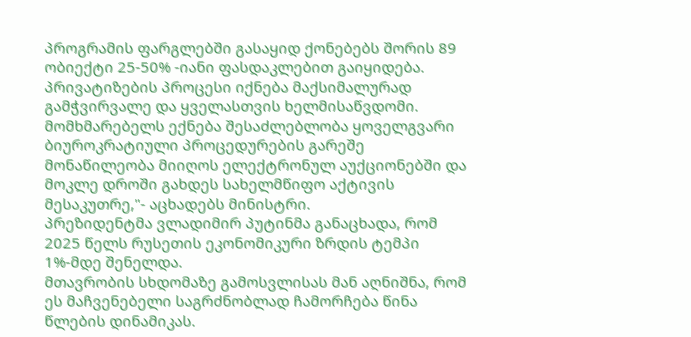პროგრამის ფარგლებში გასაყიდ ქონებებს შორის 89 ობიექტი 25-50% -იანი ფასდაკლებით გაიყიდება. პრივატიზების პროცესი იქნება მაქსიმალურად გამჭვირვალე და ყველასთვის ხელმისაწვდომი. მომხმარებელს ექნება შესაძლებლობა ყოველგვარი ბიუროკრატიული პროცედურების გარეშე მონაწილეობა მიიღოს ელექტრონულ აუქციონებში და მოკლე დროში გახდეს სახელმწიფო აქტივის მესაკუთრე,"- აცხადებს მინისტრი.
პრეზიდენტმა ვლადიმირ პუტინმა განაცხადა, რომ 2025 წელს რუსეთის ეკონომიკური ზრდის ტემპი 1%-მდე შენელდა.
მთავრობის სხდომაზე გამოსვლისას მან აღნიშნა, რომ ეს მაჩვენებელი საგრძნობლად ჩამორჩება წინა წლების დინამიკას.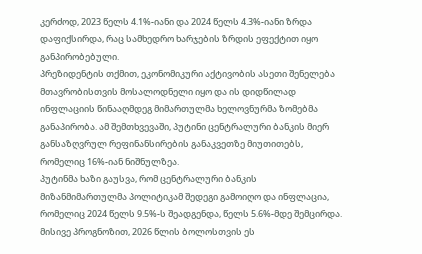კერძოდ, 2023 წელს 4.1%-იანი და 2024 წელს 4.3%-იანი ზრდა დაფიქსირდა, რაც სამხედრო ხარჯების ზრდის ეფექტით იყო განპირობებული.
პრეზიდენტის თქმით, ეკონომიკური აქტივობის ასეთი შენელება მთავრობისთვის მოსალოდნელი იყო და ის დიდწილად ინფლაციის წინააღმდეგ მიმართულმა ხელოვნურმა ზომებმა განაპირობა. ამ შემთხვევაში, პუტინი ცენტრალური ბანკის მიერ განსაზღვრულ რეფინანსირების განაკვეთზე მიუთითებს, რომელიც 16%-იან ნიშნულზეა.
პუტინმა ხაზი გაუსვა, რომ ცენტრალური ბანკის მიზანმიმართულმა პოლიტიკამ შედეგი გამოიღო და ინფლაცია, რომელიც 2024 წელს 9.5%-ს შეადგენდა, წელს 5.6%-მდე შემცირდა. მისივე პროგნოზით, 2026 წლის ბოლოსთვის ეს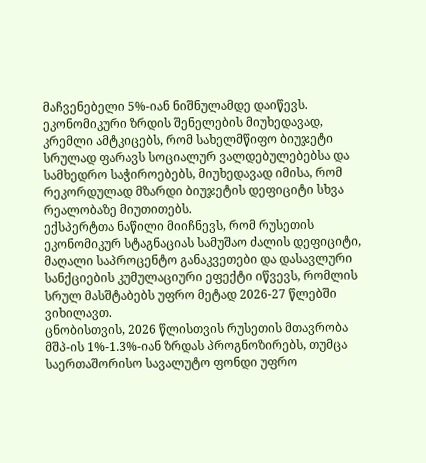მაჩვენებელი 5%-იან ნიშნულამდე დაიწევს.
ეკონომიკური ზრდის შენელების მიუხედავად, კრემლი ამტკიცებს, რომ სახელმწიფო ბიუჯეტი სრულად ფარავს სოციალურ ვალდებულებებსა და სამხედრო საჭიროებებს, მიუხედავად იმისა, რომ რეკორდულად მზარდი ბიუჯეტის დეფიციტი სხვა რეალობაზე მიუთითებს.
ექსპერტთა ნაწილი მიიჩნევს, რომ რუსეთის ეკონომიკურ სტაგნაციას სამუშაო ძალის დეფიციტი, მაღალი საპროცენტო განაკვეთები და დასავლური სანქციების კუმულაციური ეფექტი იწვევს, რომლის სრულ მასშტაბებს უფრო მეტად 2026-27 წლებში ვიხილავთ.
ცნობისთვის, 2026 წლისთვის რუსეთის მთავრობა მშპ-ის 1%-1.3%-იან ზრდას პროგნოზირებს, თუმცა საერთაშორისო სავალუტო ფონდი უფრო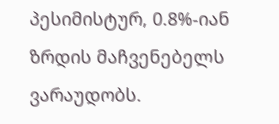პესიმისტურ, 0.8%-იან ზრდის მაჩვენებელს ვარაუდობს.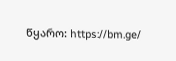წყარო: https://bm.ge/